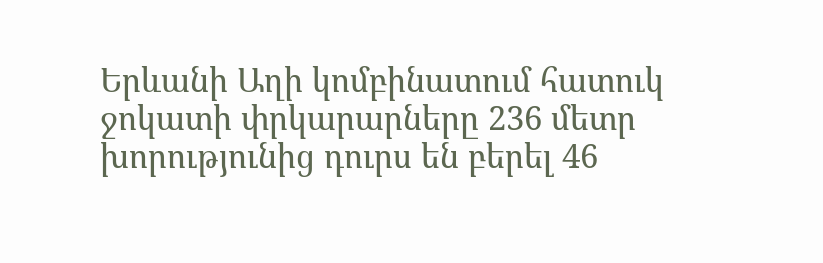Երևանի Աղի կոմբինատում հատուկ ջոկատի փրկարարները 236 մետր խորությունից դուրս են բերել 46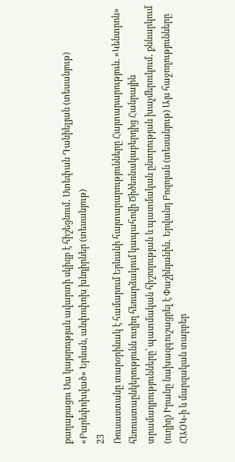քաղաքացու Սա կայսրության ավարտի սկիզբ է հիշեցնում․ Ստեփան Դանիելյան (տեսանյութ) «Բարեփոխված» Երևան, անփոփոխ խնդիրներ (տեսանյութ)
23
Ռուսաստանը տարօրինակ է համարում Երևանի հայտարարությունները Հայտարարություն. «Կենտրոն» հեռուստաընկերությունն ուղիղ հեռարձակում կապահովի Ծիծեռնակաբերդից Հանրային տրամադրությունները՝ պատմական հիշողության և պատմական ընտրության խաչմերուկում․ քննարկում (ուղիղ) Իրանը նախազգուշացրել է Փաշինյանին․ Երվանդ Բոզոյան (տեսանյութ) Այս հաջողությունները ՀԱՕԿ-ի և մարզական տարբեր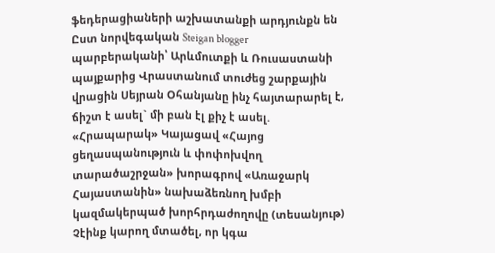ֆեդերացիաների աշխատանքի արդյունքն են Ըստ նորվեգական Steigan blogger պարբերականի՝ Արևմուտքի և Ռուսաստանի պայքարից Վրաստանում տուժեց շարքային վրացին Սեյրան Օհանյանը ինչ հայտարարել է, ճիշտ է ասել` մի բան էլ քիչ է ասել. «Հրապարակ» Կայացավ «Հայոց ցեղասպանություն և փոփոխվող տարածաշրջան» խորագրով «Առաջարկ Հայաստանին» նախաձեռնող խմբի կազմակերպած խորհրդաժողովը (տեսանյութ) Չէինք կարող մտածել, որ կգա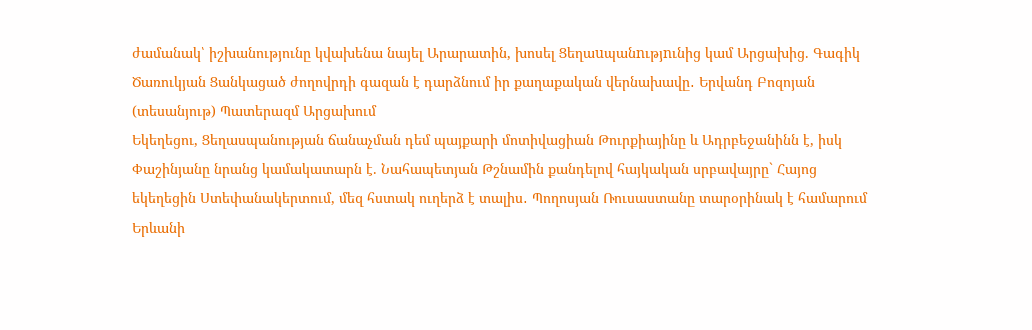ժամանակ՝ իշխանությունը կվախենա նայել Արարատին, խոսել Ցեղաuպանnւթյnւնից կամ Արցախից. Գագիկ Ծառուկյան Ցանկացած ժողովրդի գազան է դարձնում իր քաղաքական վերնախավը․ Երվանդ Բոզոյան (տեսանյութ) Պատերազմ Արցախում
Եկեղեցու, Ցեղասպանության ճանաչման դեմ պայքարի մոտիվացիան Թուրքիայինը և Ադրբեջանինն է, իսկ Փաշինյանը նրանց կամակատարն է. Նահապետյան Թշնամին քանդելով հայկական սրբավայրը` Հայոց եկեղեցին Ստեփանակերտում, մեզ հստակ ուղերձ է տալիս․ Պողոսյան Ռուսաստանը տարօրինակ է համարում Երևանի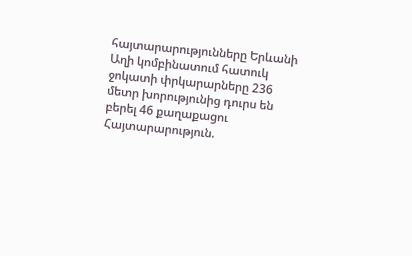հայտարարությունները Երևանի Աղի կոմբինատում հատուկ ջոկատի փրկարարները 236 մետր խորությունից դուրս են բերել 46 քաղաքացու Հայտարարություն.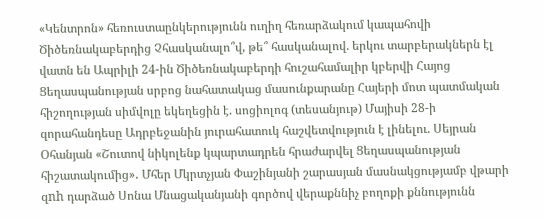«Կենտրոն» հեռուստաընկերությունն ուղիղ հեռարձակում կապահովի Ծիծեռնակաբերդից Չհասկանալո՞վ, թե՞ հասկանալով. երկու տարբերակներն էլ վատն են Ապրիլի 24-ին Ծիծեռնակաբերդի հուշահամալիր կբերվի Հայոց Ցեղասպանության սրբոց նահատակաց մասունքարանը Հայերի մոտ պատմական հիշողության սիմվոլը եկեղեցին է. սոցիոլոգ (տեսանյութ) Մայիսի 28-ի զորահանդեսը Ադրբեջանին յուրահատուկ հաշվետվություն է լինելու. Սեյրան Օհանյան «Շուտով նիկոլենք կպարտադրեն հրաժարվել Ցեղասպանության հիշատակումից»․ Մհեր Մկրտչյան Փաշինյանի շարասյան մասնակցությամբ վթարի զnh դարձած Սոնա Մնացականյանի գործով վերաքննիչ բողոքի քննությունն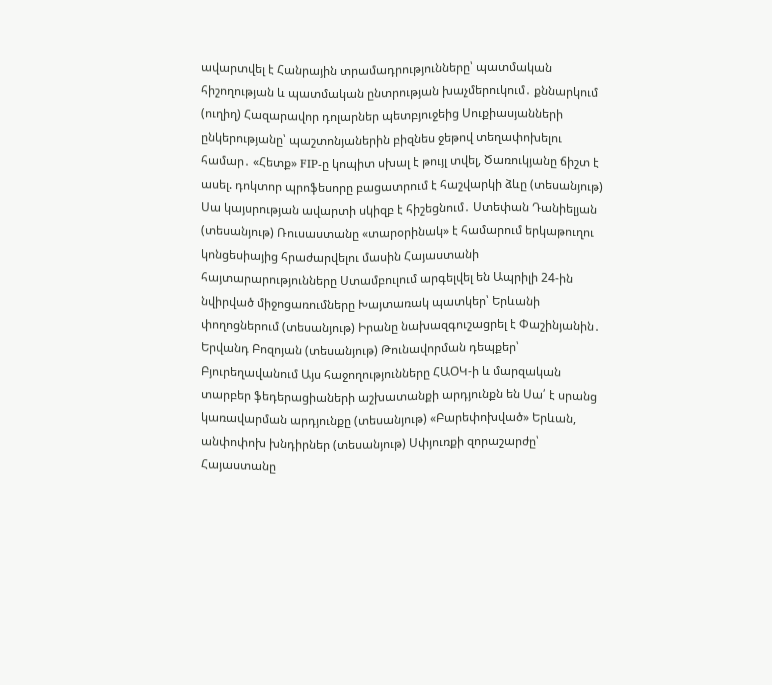ավարտվել է Հանրային տրամադրությունները՝ պատմական հիշողության և պատմական ընտրության խաչմերուկում․ քննարկում (ուղիղ) Հազարավոր դոլարներ պետբյուջեից Սուքիասյանների ընկերությանը՝ պաշտոնյաներին բիզնես ջեթով տեղափոխելու համար․ «Հետք» FIP-ը կոպիտ սխալ է թույլ տվել, Ծառուկյանը ճիշտ է ասել. դոկտոր պրոֆեսորը բացատրում է հաշվարկի ձևը (տեսանյութ) Սա կայսրության ավարտի սկիզբ է հիշեցնում․ Ստեփան Դանիելյան (տեսանյութ) Ռուսաստանը «տարօրինակ» է համարում երկաթուղու կոնցեսիայից հրաժարվելու մասին Հայաստանի հայտարարությունները Ստամբուլում արգելվել են Ապրիլի 24-ին նվիրված միջոցառումները Խայտառակ պատկեր՝ Երևանի փողոցներում (տեսանյութ) Իրանը նախազգուշացրել է Փաշինյանին․ Երվանդ Բոզոյան (տեսանյութ) Թունավորման դեպքեր՝ Բյուրեղավանում Այս հաջողությունները ՀԱՕԿ-ի և մարզական տարբեր ֆեդերացիաների աշխատանքի արդյունքն են Սա՛ է սրանց կառավարման արդյունքը (տեսանյութ) «Բարեփոխված» Երևան, անփոփոխ խնդիրներ (տեսանյութ) Սփյուռքի զորաշարժը՝ Հայաստանը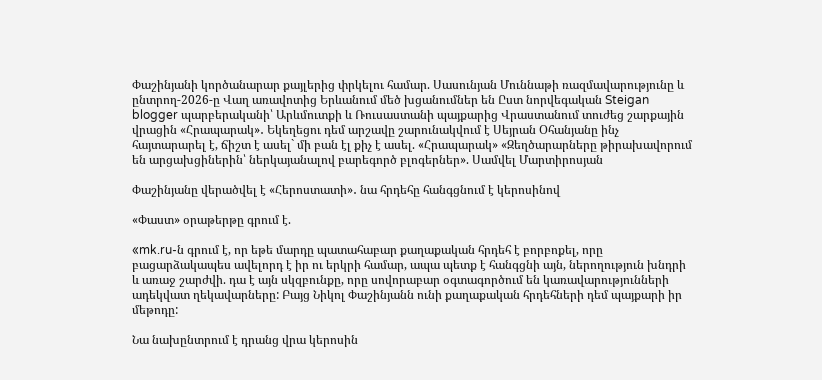Փաշինյանի կործանարար քայլերից փրկելու համար. Սասունյան Մուննաթի ռազմավարությունը և ընտրող-2026-ը Վաղ առավոտից Երևանում մեծ խցանումներ են Ըստ նորվեգական Steigan blogger պարբերականի՝ Արևմուտքի և Ռուսաստանի պայքարից Վրաստանում տուժեց շարքային վրացին «Հրապարակ»․ Եկեղեցու դեմ արշավը շարունակվում է Սեյրան Օհանյանը ինչ հայտարարել է, ճիշտ է ասել` մի բան էլ քիչ է ասել. «Հրապարակ» «Զեղծարարները թիրախավորում են արցախցիներին՝ ներկայանալով բարեգործ բլոգերներ». Սամվել Մարտիրոսյան

Փաշինյանը վերածվել է «Հերոստատի»․ նա հրդեհը հանգցնում է կերոսինով

«Փաստ» օրաթերթը գրում է.

«mk.ru-ն գրում է, որ եթե մարդը պատահաբար քաղաքական հրդեհ է բորբոքել, որը բացարձակապես ավելորդ է իր ու երկրի համար, ապա պետք է հանգցնի այն, ներողություն խնդրի և առաջ շարժվի. դա է այն սկզբունքը, որը սովորաբար օգտագործում են կառավարությունների ադեկվատ ղեկավարները: Բայց Նիկոլ Փաշինյանն ունի քաղաքական հրդեհների դեմ պայքարի իր մեթոդը:

Նա նախընտրում է դրանց վրա կերոսին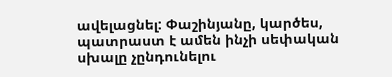ավելացնել: Փաշինյանը, կարծես, պատրաստ է ամեն ինչի սեփական սխալը չընդունելու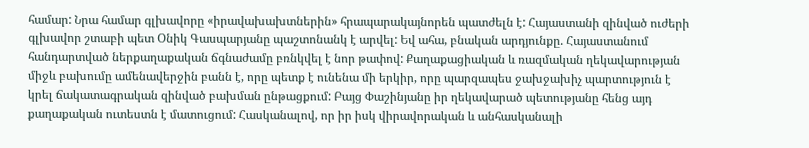համար: Նրա համար գլխավորը «իրավախախտներին» հրապարակայնորեն պատժելն է: Հայաստանի զինված ուժերի գլխավոր շտաբի պետ Օնիկ Գասպարյանը պաշտոնանկ է արվել: Եվ ահա, բնական արդյունքը. Հայաստանում հանդարտված ներքաղաքական ճգնաժամը բռնկվել է նոր թափով: Քաղաքացիական և ռազմական ղեկավարության միջև բախումը ամենավերջին բանն է, որը պետք է ունենա մի երկիր, որը պարզապես ջախջախիչ պարտություն է կրել ճակատագրական զինված բախման ընթացքում: Բայց Փաշինյանը իր ղեկավարած պետությանը հենց այդ քաղաքական ուտեստն է մատուցում: Հասկանալով, որ իր իսկ վիրավորական և անհասկանալի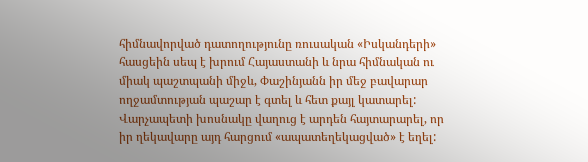հիմնավորված դատողությունը ռուսական «Իսկանդերի» հասցեին սեպ է խրում Հայաստանի և նրա հիմնական ու միակ պաշտպանի միջև, Փաշինյանն իր մեջ բավարար ողջամտության պաշար է գտել և հետ քայլ կատարել: Վարչապետի խոսնակը վաղուց է արդեն հայտարարել, որ իր ղեկավարը այդ հարցում «ապատեղեկացված» է եղել: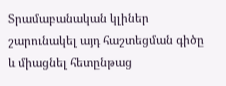Տրամաբանական կլիներ շարունակել այդ հաշտեցման գիծը և միացնել հետընթաց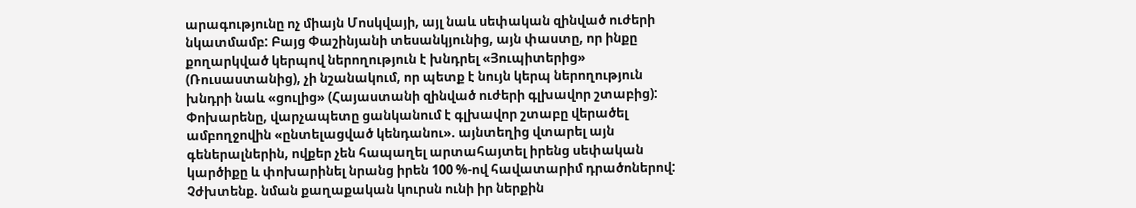արագությունը ոչ միայն Մոսկվայի, այլ նաև սեփական զինված ուժերի նկատմամբ: Բայց Փաշինյանի տեսանկյունից, այն փաստը, որ ինքը քողարկված կերպով ներողություն է խնդրել «Յուպիտերից» (Ռուսաստանից), չի նշանակում, որ պետք է նույն կերպ ներողություն խնդրի նաև «ցուլից» (Հայաստանի զինված ուժերի գլխավոր շտաբից): Փոխարենը, վարչապետը ցանկանում է գլխավոր շտաբը վերածել ամբողջովին «ընտելացված կենդանու». այնտեղից վտարել այն գեներալներին, ովքեր չեն հապաղել արտահայտել իրենց սեփական կարծիքը և փոխարինել նրանց իրեն 100 %-ով հավատարիմ դրածոներով: Չժխտենք. նման քաղաքական կուրսն ունի իր ներքին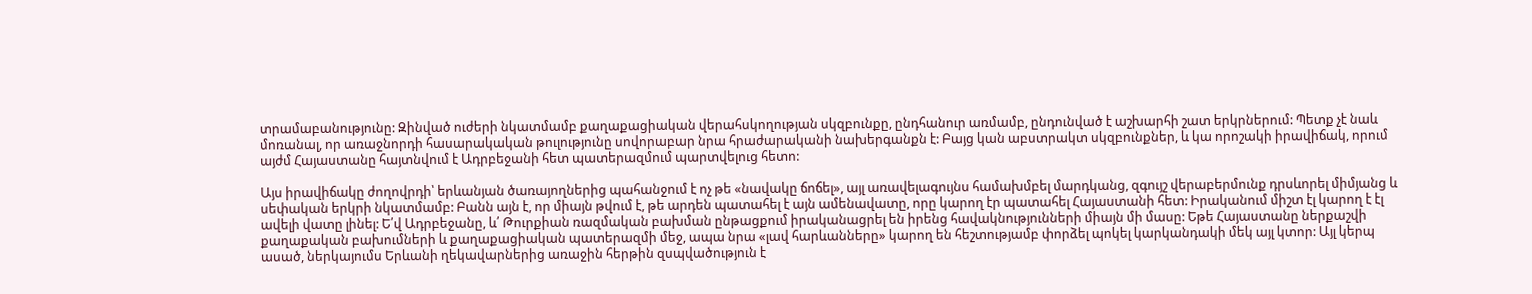տրամաբանությունը: Զինված ուժերի նկատմամբ քաղաքացիական վերահսկողության սկզբունքը, ընդհանուր առմամբ, ընդունված է աշխարհի շատ երկրներում: Պետք չէ նաև մոռանալ, որ առաջնորդի հասարակական թուլությունը սովորաբար նրա հրաժարականի նախերգանքն է: Բայց կան աբստրակտ սկզբունքներ, և կա որոշակի իրավիճակ, որում այժմ Հայաստանը հայտնվում է Ադրբեջանի հետ պատերազմում պարտվելուց հետո:

Այս իրավիճակը ժողովրդի՝ երևանյան ծառայողներից պահանջում է ոչ թե «նավակը ճոճել», այլ առավելագույնս համախմբել մարդկանց, զգույշ վերաբերմունք դրսևորել միմյանց և սեփական երկրի նկատմամբ: Բանն այն է, որ միայն թվում է, թե արդեն պատահել է այն ամենավատը, որը կարող էր պատահել Հայաստանի հետ: Իրականում միշտ էլ կարող է էլ ավելի վատը լինել: Ե՛վ Ադրբեջանը, և՛ Թուրքիան ռազմական բախման ընթացքում իրականացրել են իրենց հավակնությունների միայն մի մասը: Եթե Հայաստանը ներքաշվի քաղաքական բախումների և քաղաքացիական պատերազմի մեջ, ապա նրա «լավ հարևանները» կարող են հեշտությամբ փորձել պոկել կարկանդակի մեկ այլ կտոր: Այլ կերպ ասած, ներկայումս Երևանի ղեկավարներից առաջին հերթին զսպվածություն է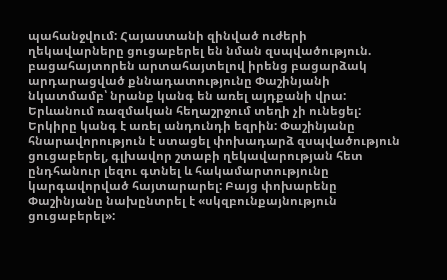պահանջվում: Հայաստանի զինված ուժերի ղեկավարները ցուցաբերել են նման զսպվածություն. բացահայտորեն արտահայտելով իրենց բացարձակ արդարացված քննադատությունը Փաշինյանի նկատմամբ՝ նրանք կանգ են առել այդքանի վրա: Երևանում ռազմական հեղաշրջում տեղի չի ունեցել: Երկիրը կանգ է առել անդունդի եզրին: Փաշինյանը հնարավորություն է ստացել փոխադարձ զսպվածություն ցուցաբերել, գլխավոր շտաբի ղեկավարության հետ ընդհանուր լեզու գտնել և հակամարտությունը կարգավորված հայտարարել: Բայց փոխարենը Փաշինյանը նախընտրել է «սկզբունքայնություն ցուցաբերել»: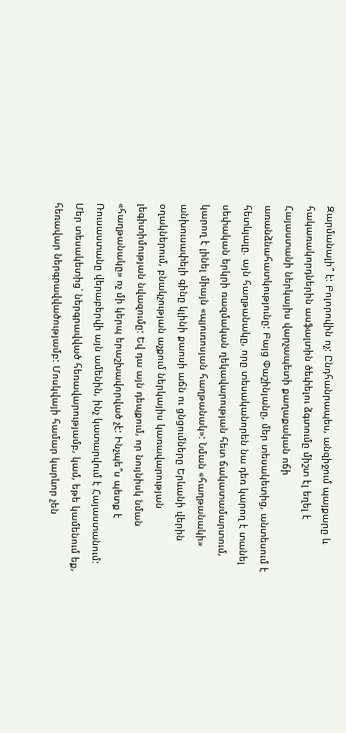Զարմանալի՞ է: Բոլորովին ոչ: Ընդհանրապես, անզիջում պայքարը և հակառակորդներին ասֆալտին ծեփելու ձգտումը միշտ էլ եղել է Հայաստանի ներկայիս վարչապետի քաղաքական ոճի առանձնահատկությունը: Բայց Փաշինյանը, մեր տեսակետից, անտեսում է հետևյալը. այն հաղթանակը, որը տեսականորեն նա դեռ կարող է տանել սեփական երկրի ռազմական ղեկավարության հետ ճակատամարտում, կարող է լինել միայն «պյուռոսյան հաղթանակ»: Նման «հաղթանակի» անխուսափելի գինը կլինի քաոսի աճն ու ցնցումները Երևանի վերին օղակներում, բնակչության աչքում ներկայիս կառավարության լեգիտիմության նվազումը: Եվ դա այն դեպքում, որ նույնիսկ նման «հաղթանակը» ոչ մի կերպ երաշխավորված չէ: Ինչպե՞ս պետք է Ռուսաստանը վերաբերվի այն ամենին, ինչ կատարվում է Հայաստանում: Մեր տեսակետից՝ ներգրավված հեռավարությամբ, կամ, եթե կամենում եք, հեռավար ներգրավվածությամբ: Մոսկվայի համար կարևոր չեն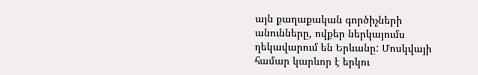այն քաղաքական գործիչների անունները, ովքեր ներկայումս ղեկավարում են Երևանը: Մոսկվայի համար կարևոր է երկու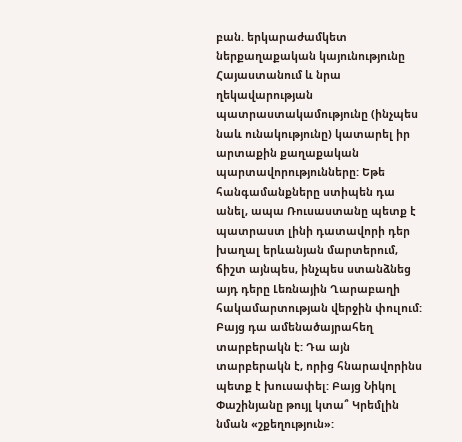բան. երկարաժամկետ ներքաղաքական կայունությունը Հայաստանում և նրա ղեկավարության պատրաստակամությունը (ինչպես նաև ունակությունը) կատարել իր արտաքին քաղաքական պարտավորությունները: Եթե հանգամանքները ստիպեն դա անել, ապա Ռուսաստանը պետք է պատրաստ լինի դատավորի դեր խաղալ երևանյան մարտերում, ճիշտ այնպես, ինչպես ստանձնեց այդ դերը Լեռնային Ղարաբաղի հակամարտության վերջին փուլում: Բայց դա ամենածայրահեղ տարբերակն է: Դա այն տարբերակն է, որից հնարավորինս պետք է խուսափել: Բայց Նիկոլ Փաշինյանը թույլ կտա՞ Կրեմլին նման «շքեղություն»: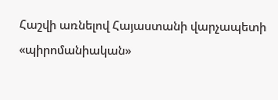Հաշվի առնելով Հայաստանի վարչապետի «պիրոմանիական»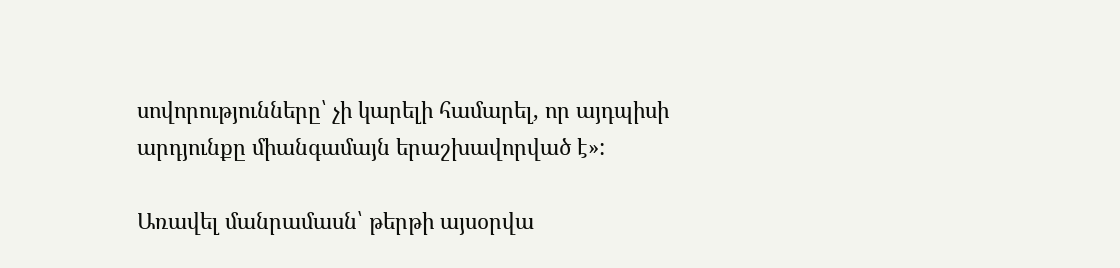սովորությունները՝ չի կարելի համարել, որ այդպիսի արդյունքը միանգամայն երաշխավորված է»:

Առավել մանրամասն՝ թերթի այսօրվա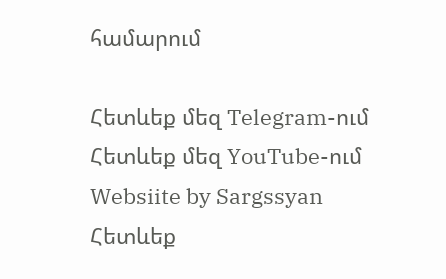համարում

Հետևեք մեզ Telegram-ում
Հետևեք մեզ YouTube-ում
Websiite by Sargssyan
Հետևեք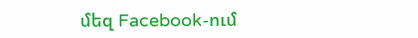մեզ Facebook-ում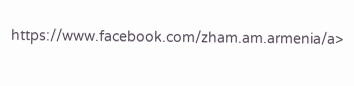https://www.facebook.com/zham.am.armenia/a>